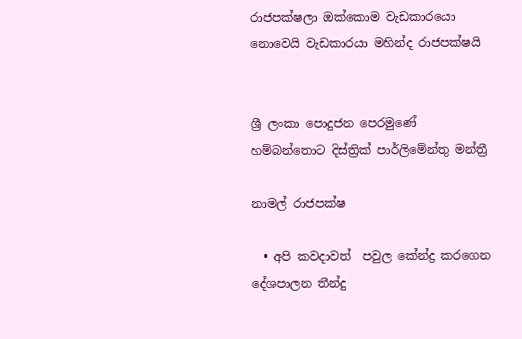රාජපක්ෂලා ඔක්කොම වැඩකාරයො නොවෙයි වැඩකාරයා මහින්ද රාජපක්ෂයි


ශ්‍රී ලංකා පොදුජන පෙරමුණේ හම්බන්තොට දිස්ත්‍රික් පාර්ලිමේන්තු මන්ත්‍රී

නාමල් රාජපක්ෂ

  • අපි කවදාවත්  පවුල කේන්ද්‍ර කරගෙන දේශපාලන තීන්දු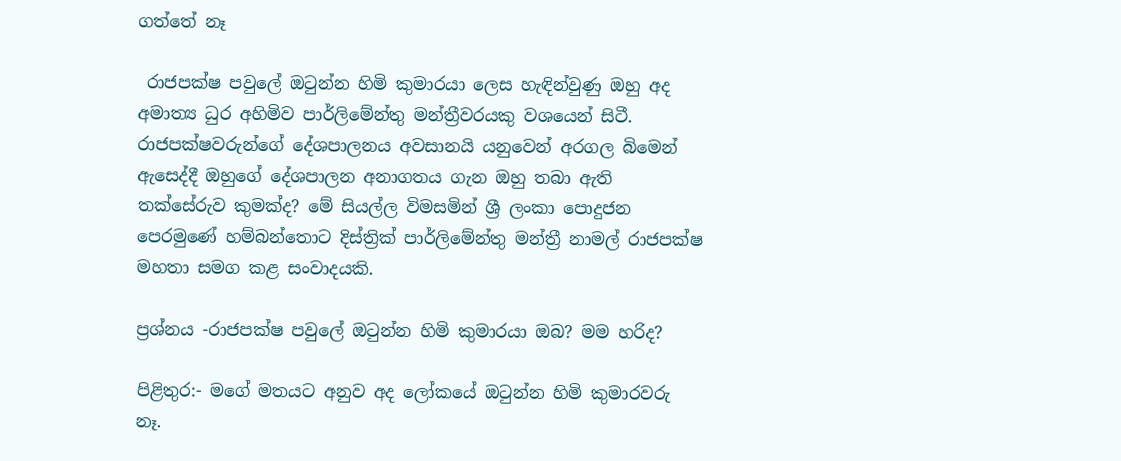ගත්තේ නෑ

 රාජපක්ෂ පවුලේ ඔටුන්න හිමි කුමාරයා ලෙස හැඳින්වුණු ඔහු අද අමාත්‍ය ධුර අහිමිව පාර්ලිමේන්තු මන්ත්‍රීවරයකු වශයෙන් සිටී. රාජපක්ෂවරුන්ගේ දේශපාලනය අවසානයි යනුවෙන් අරගල බිමෙන් ඇසෙද්දී ඔහුගේ දේශපාලන අනාගතය ගැන ඔහු තබා ඇති තක්සේරුව කුමක්ද? මේ සියල්ල විමසමින් ශ්‍රී ලංකා පොදුජන පෙරමුණේ හම්බන්තොට දිස්ත්‍රික් පාර්ලිමේන්තු මන්ත්‍රී නාමල් රාජපක්ෂ මහතා සමග කළ සංවාදයකි.

ප්‍රශ්නය -රාජපක්ෂ පවුලේ ඔටුන්න හිමි කුමාරයා ඔබ? මම හරිද?

පිළිතුර:- මගේ මතයට අනුව අද ලෝකයේ ඔටුන්න හිමි කුමාරවරු නෑ.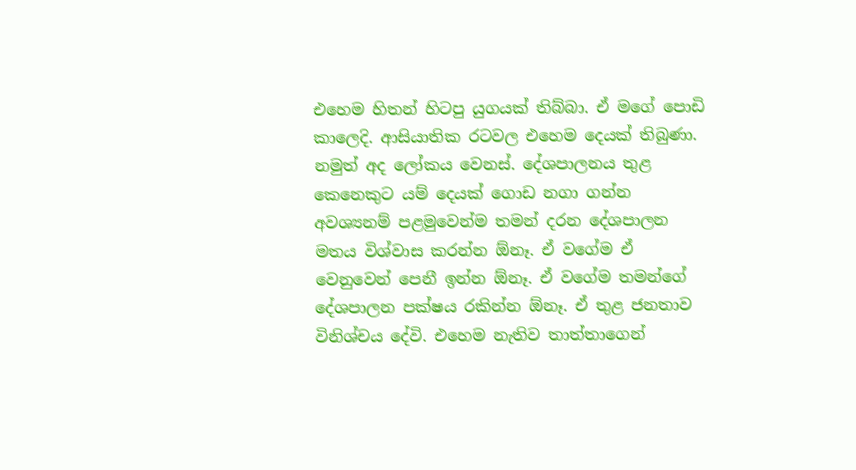එහෙම හිතන් හිටපු යුගයක් තිබ්බා. ඒ මගේ පොඩි කාලෙදි. ආසියාතික රටවල එහෙම දෙයක් තිබුණා. නමුත් අද ලෝකය වෙනස්. දේශපාලනය තුළ කෙනෙකුට යම් දෙයක් ගොඩ නගා ගන්න අවශ්‍යනම් පළමුවෙන්ම තමන් දරන දේශපාලන මතය විශ්වාස කරන්න ඕනෑ. ඒ වගේම ඒ වෙනුවෙන් පෙනී ඉන්න ඕනෑ. ඒ වගේම තමන්ගේ දේශපාලන පක්ෂය රකින්න ඕනෑ. ඒ තුළ ජනතාව විනිශ්චය දේවි. එහෙම නැතිව තාත්තාගෙන්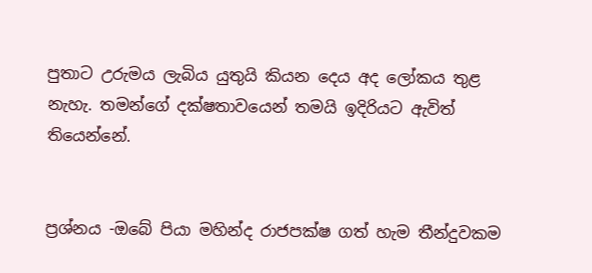පුතාට උරුමය ලැබිය යුතුයි කියන දෙය අද ලෝකය තුළ නැහැ. තමන්ගේ දක්ෂතාවයෙන් තමයි ඉදිරියට ඇවිත් තියෙන්නේ.


ප්‍රශ්නය -ඔබේ පියා මහින්ද රාජපක්ෂ ගත් හැම තීන්දුවකම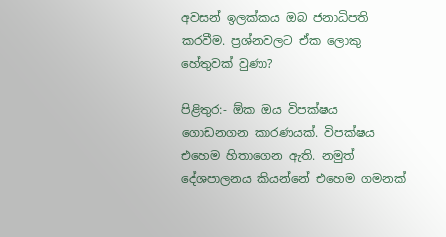අවසන් ඉලක්කය ඔබ ජනාධිපති කරවීම. ප්‍රශ්නවලට ඒක ලොකු හේතුවක් වුණා?

පිළිතුර:- ඕක ඔය විපක්ෂය ගොඩනගන කාරණයක්. විපක්ෂය එහෙම හිතාගෙන ඇති. නමුත් දේශපාලනය කියන්නේ එහෙම ගමනක්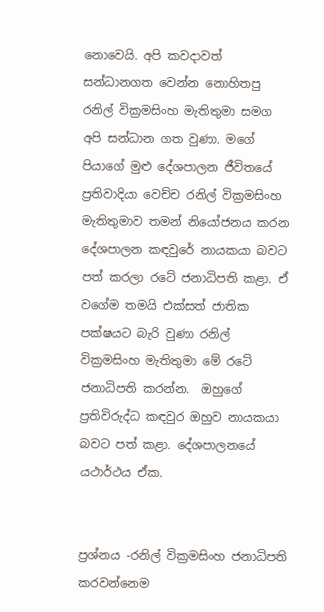නොවෙයි. අපි කවදාවත් සන්ධානගත වෙන්න නොහිතපු රනිල් වික්‍රමසිංහ මැතිතුමා සමග අපි සන්ධාන ගත වුණා. මගේ පියාගේ මුළු දේශපාලන ජීවිතයේ ප්‍රතිවාදියා වෙච්ච රනිල් වික්‍රමසිංහ මැතිතුමාව තමන් නියෝජනය කරන දේශපාලන කඳවුරේ නායකයා බවට පත් කරලා රටේ ජනාධිපති කළා. ඒ වගේම තමයි එක්සත් ජාතික පක්ෂයට බැරි වුණා රනිල් වික්‍රමසිංහ මැතිතුමා මේ රටේ ජනාධිපති කරන්න.  ඔහුගේ ප්‍රතිවිරුද්ධ කඳවුර ඔහුව නායකයා බවට පත් කළා. දේශපාලනයේ යථාර්ථය ඒක.


ප්‍රශ්නය -රනිල් වික්‍රමසිංහ ජනාධිපති කරවන්නෙම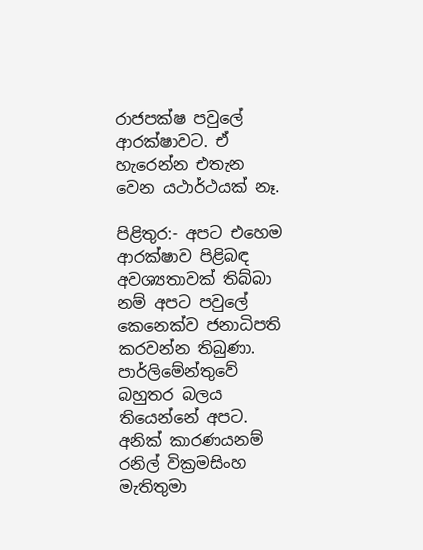රාජපක්ෂ පවුලේ ආරක්ෂාවට. ඒ හැරෙන්න එතැන වෙන යථාර්ථයක් නෑ.

පිළිතුර:- අපට එහෙම ආරක්ෂාව පිළිබඳ අවශ්‍යතාවක් තිබ්බා නම් අපට පවුලේ කෙනෙක්ව ජනාධිපති කරවන්න තිබුණා. පාර්ලිමේන්තුවේ බහුතර බලය තියෙන්නේ අපට. අනික් කාරණයනම් රනිල් වික්‍රමසිංහ මැතිතුමා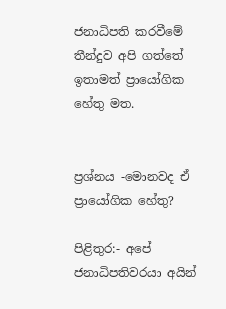ජනාධිපති කරවීමේ තීන්දුව අපි ගත්තේ ඉතාමත් ප්‍රායෝගික හේතු මත.


ප්‍රශ්නය -මොනවද ඒ ප්‍රායෝගික හේතු?

පිළිතුර:- අපේ ජනාධිපතිවරයා අයින්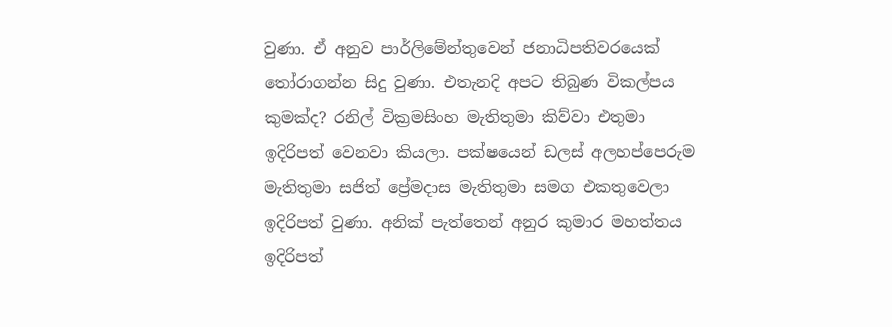වුණා. ඒ අනුව පාර්ලිමේන්තුවෙන් ජනාධිපතිවරයෙක් තෝරාගන්න සිදු වුණා. එතැනදි අපට තිබුණ විකල්පය කුමක්ද? රනිල් වික්‍රමසිංහ මැතිතුමා කිව්වා එතුමා ඉදිරිපත් වෙනවා කියලා. පක්ෂයෙන් ඩලස් අලහප්පෙරුම මැතිතුමා සජිත් ප්‍රේමදාස මැතිතුමා සමග එකතුවෙලා ඉදිරිපත් වුණා. අනික් පැත්තෙන් අනුර කුමාර මහත්තය ඉදිරිපත්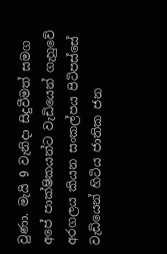වුණා. මැයි 9 වැනිදා සිදුවීමත් සමග අපේ පාක්ෂිකයන්ට වැඩියෙන් ගැහුවේ අරගලය කියන සංකල්පය පිටිපස්සේ වැඩියෙන් හිටිය ජාතික ජන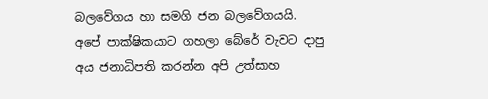බලවේගය හා සමගි ජන බලවේගයයි. අපේ පාක්ෂිකයාට ගහලා බේරේ වැවට දාපු අය ජනාධිපති කරන්න අපි උත්සාහ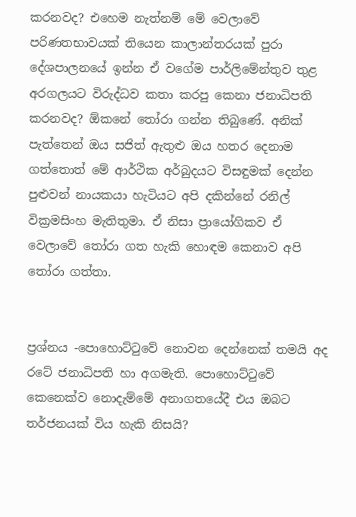කරනවද? එහෙම නැත්නම් මේ වෙලාවේ පරිණතභාවයක් තියෙන කාලාන්තරයක් පුරා දේශපාලනයේ ඉන්න ඒ වගේම පාර්ලිමේන්තුව තුළ අරගලයට විරුද්ධව කතා කරපු කෙනා ජනාධිපති කරනවද? ඕකනේ තෝරා ගන්න තිබුණේ. අනික් පැත්තෙන් ඔය සජිත් ඇතුළු ඔය හතර දෙනාම ගත්තොත් මේ ආර්ථික අර්බුදයට විසඳුමක් දෙන්න පුළුවන් නායකයා හැටියට අපි දකින්නේ රනිල් වික්‍රමසිංහ මැතිතුමා. ඒ නිසා ප්‍රායෝගිකව ඒ වෙලාවේ තෝරා ගත හැකි හොඳම කෙනාව අපි තෝරා ගත්තා.


ප්‍රශ්නය -පොහොට්ටුවේ නොවන දෙන්නෙක් තමයි අද රටේ ජනාධිපති හා අගමැති. පොහොට්ටුවේ කෙනෙක්ව නොදැම්මේ අනාගතයේදී එය ඔබට තර්ජනයක් විය හැකි නිසයි?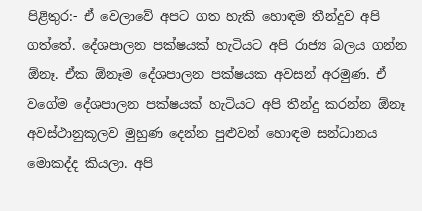පිළිතුර:- ඒ වෙලාවේ අපට ගත හැකි හොඳම තීන්දුව අපි ගත්තේ. දේශපාලන පක්ෂයක් හැටියට අපි රාජ්‍ය බලය ගන්න ඕනෑ. ඒක ඕනෑම දේශපාලන පක්ෂයක අවසන් අරමුණ. ඒ වගේම දේශපාලන පක්ෂයක් හැටියට අපි තීන්දු කරන්න ඕනෑ අවස්ථානුකූලව මුහුණ දෙන්න පුළුවන් හොඳම සන්ධානය මොකද්ද කියලා. අපි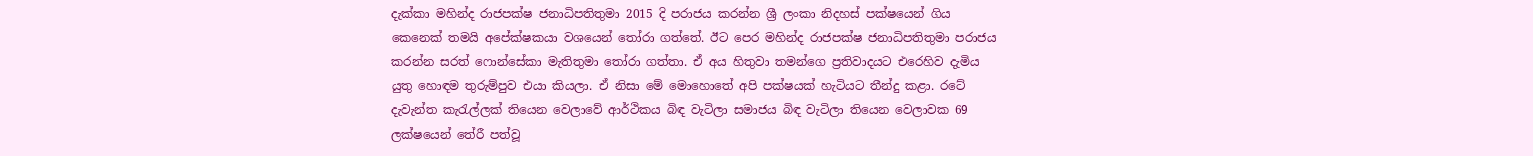දැක්කා මහින්ද රාජපක්ෂ ජනාධිපතිතුමා 2015 දි පරාජය කරන්න ශ්‍රී ලංකා නිදහස් පක්ෂයෙන් ගිය කෙනෙක් තමයි අපේක්ෂකයා වශයෙන් තෝරා ගත්තේ. ඊට පෙර මහින්ද රාජපක්ෂ ජනාධිපතිතුමා පරාජය කරන්න සරත් ෆොන්සේකා මැතිතුමා තෝරා ගත්තා. ඒ අය හිතුවා තමන්ගෙ ප්‍රතිවාදයට එරෙහිව දැමිය යුතු හොඳම තුරුම්පුව එයා කියලා. ඒ නිසා මේ මොහොතේ අපි පක්ෂයක් හැටියට තීන්දු කළා. රටේ දැවැන්ත කැරැල්ලක් තියෙන වෙලාවේ ආර්ථිකය බිඳ වැටිලා සමාජය බිඳ වැටිලා තියෙන වෙලාවක 69 ලක්ෂයෙන් තේරී පත්වූ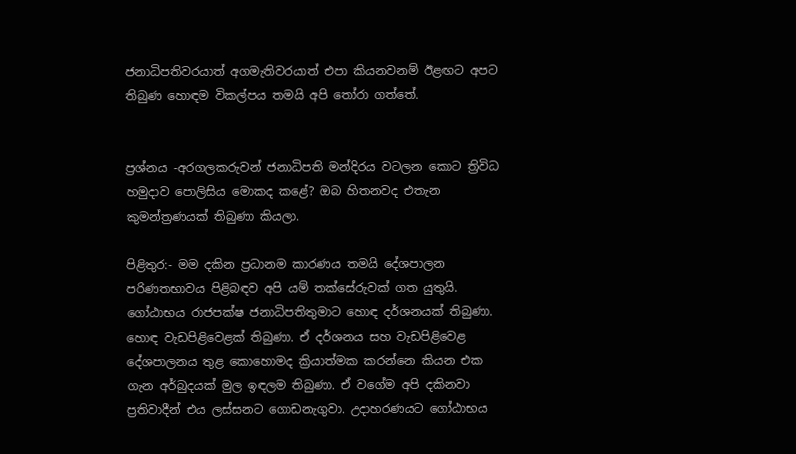ජනාධිපතිවරයාත් අගමැතිවරයාත් එපා කියනවනම් ඊළඟට අපට තිබුණ හොඳම විකල්පය තමයි අපි තෝරා ගත්තේ.


ප්‍රශ්නය -අරගලකරුවන් ජනාධිපති මන්දිරය වටලන කොට ත්‍රිවිධ හමුදාව පොලිසිය මොකද කළේ? ඔබ හිතනවද එතැන කුමන්ත්‍රණයක් තිබුණා කියලා.

පිළිතුර:- මම දකින ප්‍රධානම කාරණය තමයි දේශපාලන පරිණතභාවය පිළිබඳව අපි යම් තක්සේරුවක් ගත යුතුයි. ගෝඨාභය රාජපක්ෂ ජනාධිපතිතුමාට හොඳ දර්ශනයක් තිබුණා. හොඳ වැඩපිළිවෙළක් තිබුණා. ඒ දර්ශනය සහ වැඩපිළිවෙළ දේශපාලනය තුළ කොහොමද ක්‍රියාත්මක කරන්නෙ කියන එක ගැන අර්බුදයක් මුල ඉඳලම තිබුණා. ඒ වගේම අපි දකිනවා ප්‍රතිවාදීන් එය ලස්සනට ගොඩනැගුවා. උදාහරණයට ගෝඨාභය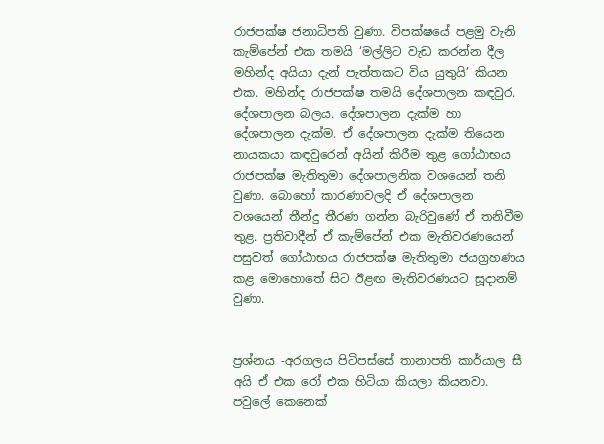රාජපක්ෂ ජනාධිපති වුණා. විපක්ෂයේ පළමු වැනි කැම්පේන් එක තමයි ‘මල්ලිට වැඩ කරන්න දීල මහින්ද අයියා දැන් පැත්තකට විය යුතුයි’ කියන එක. මහින්ද රාජපක්ෂ තමයි දේශපාලන කඳවුර. දේශපාලන බලය. දේශපාලන දැක්ම හා දේශපාලන දැක්ම. ඒ දේශපාලන දැක්ම තියෙන නායකයා කඳවුරෙන් අයින් කිරීම තුළ ගෝඨාභය රාජපක්ෂ මැතිතුමා දේශපාලනික වශයෙන් තනි වුණා. බොහෝ කාරණාවලදි ඒ දේශපාලන වශයෙන් තීන්දු තීරණ ගන්න බැරිවුණේ ඒ තනිවීම තුළ. ප්‍රතිවාදීන් ඒ කැම්පේන් එක මැතිවරණයෙන් පසුවත් ගෝඨාභය රාජපක්ෂ මැතිතුමා ජයග්‍රහණය කළ මොහොතේ සිට ඊළඟ මැතිවරණයට සූදානම් වුණා.


ප්‍රශ්නය -අරගලය පිටිපස්සේ තානාපති කාර්යාල සී අයි ඒ එක රෝ එක හිටියා කියලා කියනවා. පවුලේ කෙනෙක්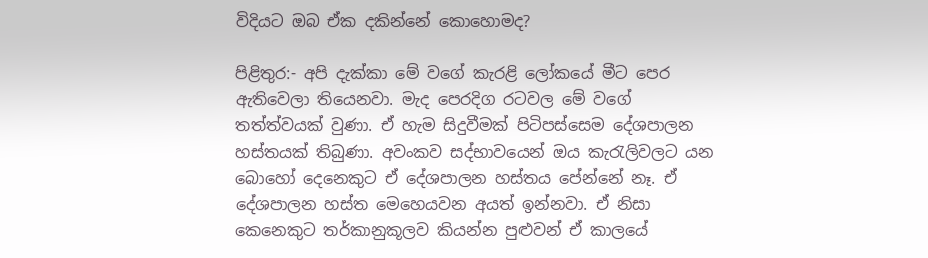විදියට ඔබ ඒක දකින්නේ කොහොමද?

පිළිතුර:- අපි දැක්කා මේ වගේ කැරළි ලෝකයේ මීට පෙර ඇතිවෙලා තියෙනවා. මැද පෙරදිග රටවල මේ වගේ තත්ත්වයක් වුණා. ඒ හැම සිදුවීමක් පිටිපස්සෙම දේශපාලන හස්තයක් තිබුණා. අවංකව සද්භාවයෙන් ඔය කැරැලිවලට යන බොහෝ දෙනෙකුට ඒ දේශපාලන හස්තය පේන්නේ නෑ. ඒ දේශපාලන හස්ත මෙහෙයවන අයත් ඉන්නවා. ඒ නිසා කෙනෙකුට තර්කානුකූලව කියන්න පුළුවන් ඒ කාලයේ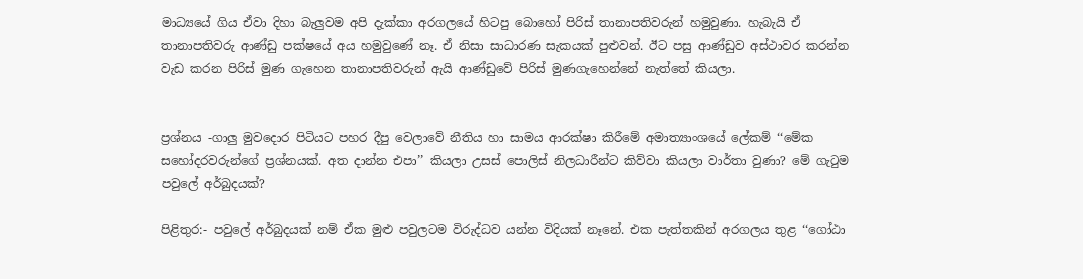මාධ්‍යයේ ගිය ඒවා දිහා බැලුවම අපි දැක්කා අරගලයේ හිටපු බොහෝ පිරිස් තානාපතිවරුන් හමුවුණා. හැබැයි ඒ තානාපතිවරු ආණ්ඩු පක්ෂයේ අය හමුවුණේ නෑ. ඒ නිසා සාධාරණ සැකයක් පුළුවන්. ඊට පසු ආණ්ඩුව අස්ථාවර කරන්න වැඩ කරන පිරිස් මුණ ගැහෙන තානාපතිවරුන් ඇයි ආණ්ඩුවේ පිරිස් මුණගැහෙන්නේ නැත්තේ කියලා.


ප්‍රශ්නය -ගාලු මුවදොර පිටියට පහර දීපු වෙලාවේ නීතිය හා සාමය ආරක්ෂා කිරීමේ අමාත්‍යාංශයේ ලේකම් ‘‘මේක සහෝදරවරුන්ගේ ප්‍රශ්නයක්. අත දාන්න එපා’’ කියලා උසස් පොලිස් නිලධාරීන්ට කිව්වා කියලා වාර්තා වුණා? මේ ගැටුම පවුලේ අර්බුදයක්?

පිළිතුර:- පවුලේ අර්බුදයක් නම් ඒක මුළු පවුලටම විරුද්ධව යන්න විදියක් නෑනේ. එක පැත්තකින් අරගලය තුළ ‘‘ගෝඨා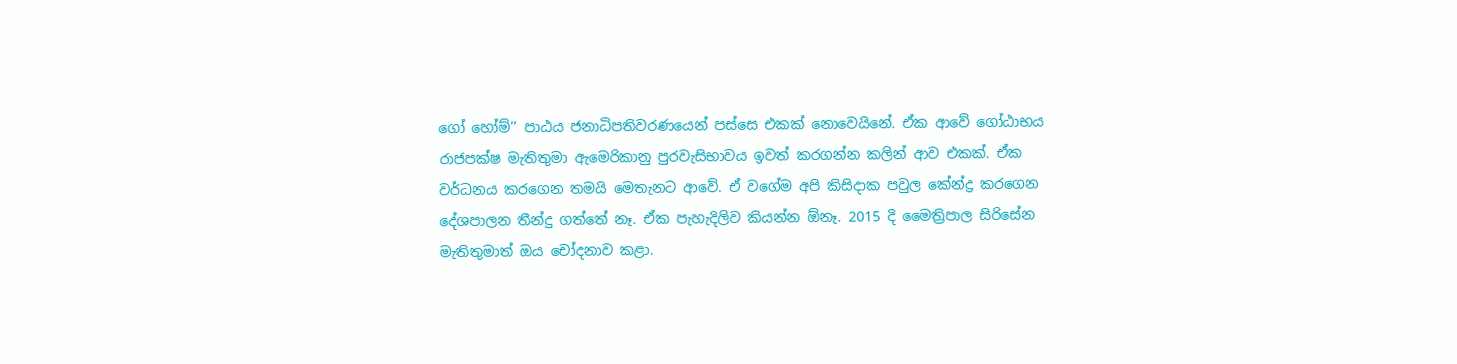ගෝ හෝම්’’ පාඨය ජනාධිපතිවරණයෙන් පස්සෙ එකක් නොවෙයිනේ. ඒක ආවේ ගෝඨාභය රාජපක්ෂ මැතිතුමා ඇමෙරිකානු පුරවැසිභාවය ඉවත් කරගන්න කලින් ආව එකක්. ඒක වර්ධනය කරගෙන තමයි මෙතැනට ආවේ. ඒ වගේම අපි කිසිදාක පවුල කේන්ද්‍ර කරගෙන දේශපාලන තීන්දු ගත්තේ නෑ. ඒක පැහැදිලිව කියන්න ඕනෑ. 2015 දි මෛත්‍රිපාල සිරිසේන මැතිතුමාත් ඔය චෝදනාව කළා.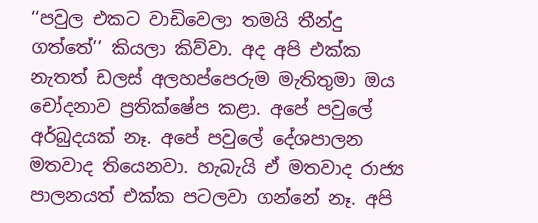‘‘පවුල එකට වාඩිවෙලා තමයි තීන්දු ගත්තේ’’ කියලා කිව්වා. අද අපි එක්ක නැතත් ඩලස් අලහප්පෙරුම මැතිතුමා ඔය චෝදනාව ප්‍රතික්ෂේප කළා. අපේ පවුලේ අර්බුදයක් නෑ. අපේ පවුලේ දේශපාලන මතවාද තියෙනවා. හැබැයි ඒ මතවාද රාජ්‍ය පාලනයත් එක්ක පටලවා ගන්නේ නෑ. අපි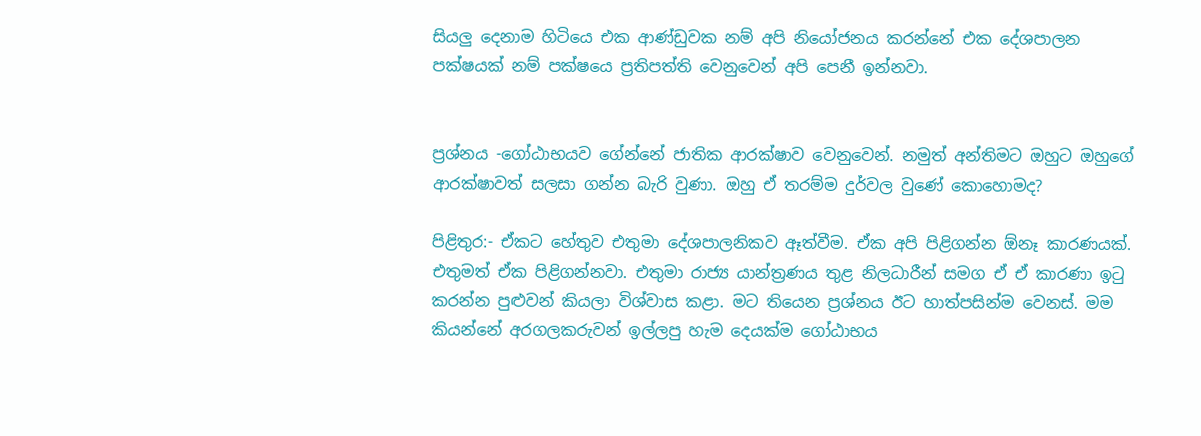සියලු දෙනාම හිටියෙ එක ආණ්ඩුවක නම් අපි නියෝජනය කරන්නේ එක දේශපාලන පක්ෂයක් නම් පක්ෂයෙ ප්‍රතිපත්ති වෙනුවෙන් අපි පෙනී ඉන්නවා.


ප්‍රශ්නය -ගෝඨාභයව ගේන්නේ ජාතික ආරක්ෂාව වෙනුවෙන්. නමුත් අන්තිමට ඔහුට ඔහුගේ ආරක්ෂාවත් සලසා ගන්න බැරි වුණා. ඔහු ඒ තරම්ම දුර්වල වුණේ කොහොමද?

පිළිතුර:- ඒකට හේතුව එතුමා දේශපාලනිකව ඈත්වීම. ඒක අපි පිළිගන්න ඕනෑ කාරණයක්. එතුමත් ඒක පිළිගන්නවා. එතුමා රාජ්‍ය යාන්ත්‍රණය තුළ නිලධාරීන් සමග ඒ ඒ කාරණා ඉටු කරන්න පුළුවන් කියලා විශ්වාස කළා. මට තියෙන ප්‍රශ්නය ඊට හාත්පසින්ම වෙනස්. මම කියන්නේ අරගලකරුවන් ඉල්ලපු හැම දෙයක්ම ගෝඨාභය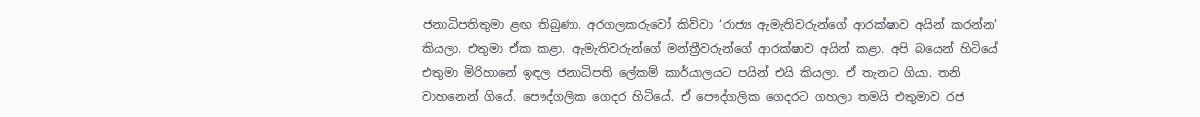ජනාධිපතිතුමා ළඟ තිබුණා. අරගලකරුවෝ කිව්වා ‘රාජ්‍ය ඇමැතිවරුන්ගේ ආරක්ෂාව අයින් කරන්න’ කියලා. එතුමා ඒක කළා. ඇමැතිවරුන්ගේ මන්ත්‍රීවරුන්ගේ ආරක්ෂාව අයින් කළා. අපි බයෙන් හිටියේ එතුමා මිරිහානේ ඉඳල ජනාධිපති ලේකම් කාර්යාලයට පයින් එයි කියලා. ඒ තැනට ගියා. තනි වාහනෙන් ගියේ. පෞද්ගලික ගෙදර හිටියේ. ඒ පෞද්ගලික ගෙදරට ගහලා තමයි එතුමාව රජ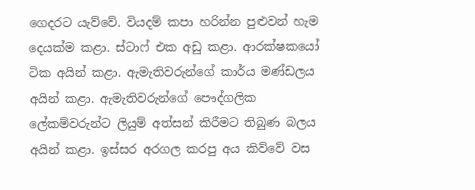ගෙදරට යැව්වේ. වියදම් කපා හරින්න පුළුවන් හැම දෙයක්ම කළා. ස්ටාෆ් එක අඩු කළා. ආරක්ෂකයෝ ටික අයින් කළා. ඇමැතිවරුන්ගේ කාර්ය මණ්ඩලය අයින් කළා. ඇමැතිවරුන්ගේ පෞද්ගලික ලේකම්වරුන්ට ලියුම් අත්සන් කිරීමට තිබුණ බලය අයින් කළා. ඉස්සර අරගල කරපු අය කිව්වේ වස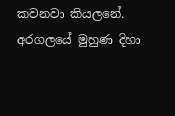කවනවා කියලනේ. අරගලයේ මුහුණ දිහා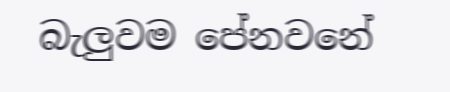බැලුවම පේනවනේ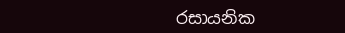රසායනික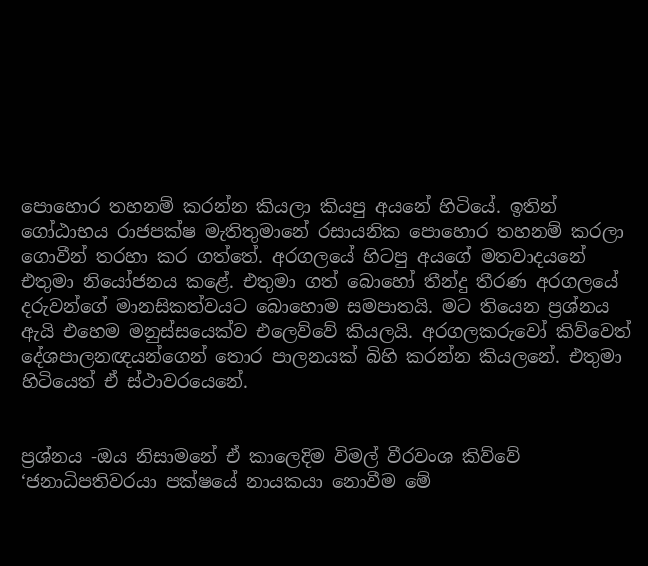පොහොර තහනම් කරන්න කියලා කියපු අයනේ හිටියේ. ඉතින් ගෝඨාභය රාජපක්ෂ මැතිතුමානේ රසායනික පොහොර තහනම් කරලා ගොවීන් තරහා කර ගත්තේ. අරගලයේ හිටපු අයගේ මතවාදයනේ එතුමා නියෝජනය කළේ. එතුමා ගත් බොහෝ තීන්දු තීරණ අරගලයේ දරුවන්ගේ මානසිකත්වයට බොහොම සමපාතයි. මට තියෙන ප්‍රශ්නය ඇයි එහෙම මනුස්සයෙක්ව එලෙව්වේ කියලයි. අරගලකරුවෝ කිව්වෙත් දේශපාලනඥයන්ගෙන් තොර පාලනයක් බිහි කරන්න කියලනේ. එතුමා හිටියෙත් ඒ ස්ථාවරයෙනේ.


ප්‍රශ්නය -ඔය නිසාමනේ ඒ කාලෙදිම විමල් වීරවංශ කිව්වේ ‘ජනාධිපතිවරයා පක්ෂයේ නායකයා නොවීම මේ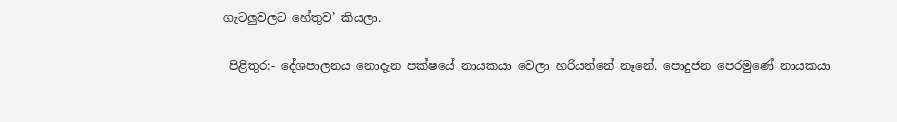ගැටලුවලට හේතුව’ කියලා.

 පිළිතුර:- දේශපාලනය නොදැන පක්ෂයේ නායකයා වෙලා හරියන්නේ නෑනේ. පොදුජන පෙරමුණේ නායකයා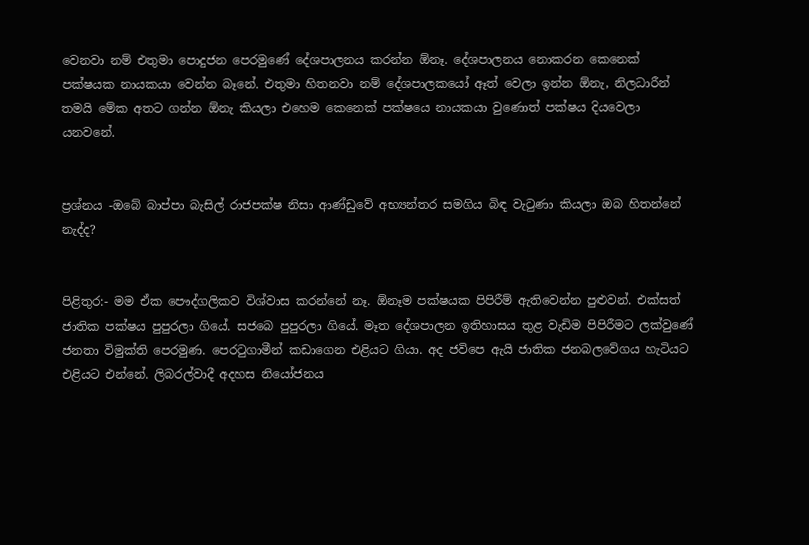වෙනවා නම් එතුමා පොදුජන පෙරමුණේ දේශපාලනය කරන්න ඕනෑ. දේශපාලනය නොකරන කෙනෙක් පක්ෂයක නායකයා වෙන්න බෑනේ. එතුමා හිතනවා නම් දේශපාලකයෝ ඈත් වෙලා ඉන්න ඕනැ, නිලධාරීන් තමයි මේක අතට ගන්න ඕනැ කියලා එහෙම කෙනෙක් පක්ෂයෙ නායකයා වුණොත් පක්ෂය දියවෙලා යනවනේ.


ප්‍රශ්නය -ඔබේ බාප්පා බැසිල් රාජපක්ෂ නිසා ආණ්ඩුවේ අභ්‍යන්තර සමගිය බිඳ වැටුණා කියලා ඔබ හිතන්නේ නැද්ද?


පිළිතුර:- මම ඒක පෞද්ගලිකව විශ්වාස කරන්නේ නෑ. ඕනෑම පක්ෂයක පිපිරීම් ඇතිවෙන්න පුළුවන්. එක්සත් ජාතික පක්ෂය පුපුරලා ගියේ. සජබෙ පුපුරලා ගියේ. මෑත දේශපාලන ඉතිහාසය තුළ වැඩිම පිපිරීමට ලක්වුණේ ජනතා විමුක්ති පෙරමුණ. පෙරටුගාමීන් කඩාගෙන එළියට ගියා. අද ජවිපෙ ඇයි ජාතික ජනබලවේගය හැටියට එළියට එන්නේ. ලිබරල්වාදී අදහස නියෝජනය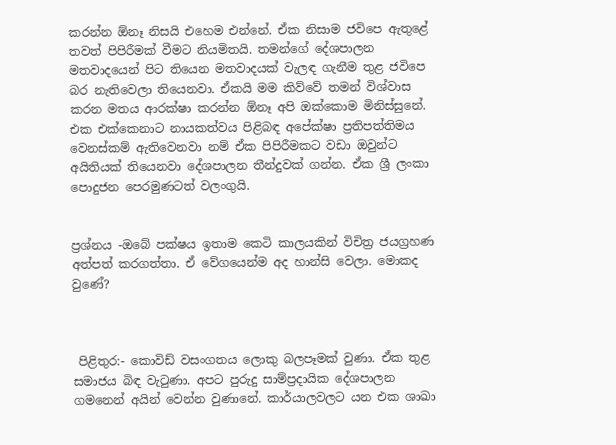කරන්න ඕනෑ නිසයි එහෙම එන්නේ. ඒක නිසාම ජවිපෙ ඇතුළේ තවත් පිපිරීමක් වීමට නියමිතයි. තමන්ගේ දේශපාලන මතවාදයෙන් පිට තියෙන මතවාදයක් වැලඳ ගැනීම තුළ ජවිපෙ බර නැතිවෙලා තියෙනවා. ඒකයි මම කිව්වේ තමන් විශ්වාස කරන මතය ආරක්ෂා කරන්න ඕනෑ අපි ඔක්කොම මිනිස්සුනේ. එක එක්කෙනාට නායකත්වය පිළිබඳ අපේක්ෂා ප්‍රතිපත්තිමය වෙනස්කම් ඇතිවෙනවා නම් ඒක පිපිරීමකට වඩා ඔවුන්ට අයිතියක් තියෙනවා දේශපාලන තීන්දුවක් ගන්න. ඒක ශ්‍රී ලංකා පොදුජන පෙරමුණටත් වලංගුයි.


ප්‍රශ්නය -ඔබේ පක්ෂය ඉතාම කෙටි කාලයකින් විචිත්‍ර ජයග්‍රහණ අත්පත් කරගත්තා. ඒ වේගයෙන්ම අද හාන්සි වෙලා. මොකද වුණේ?



 පිළිතුර:- කොවිඩ් වසංගතය ලොකු බලපෑමක් වුණා. ඒක තුළ සමාජය බිඳ වැටුණා. අපට පුරුදු සාම්ප්‍රදායික දේශපාලන ගමනෙන් අයින් වෙන්න වුණානේ. කාර්යාලවලට යන එක ශාඛා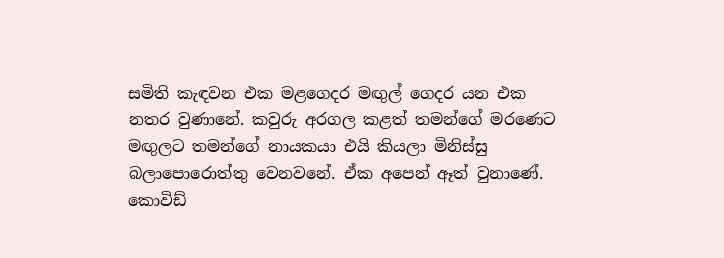සමිති කැඳවන එක මළගෙදර මඟුල් ගෙදර යන එක නතර වුණානේ. කවුරු අරගල කළත් තමන්ගේ මරණෙට මඟුලට තමන්ගේ නායකයා එයි කියලා මිනිස්සු බලාපොරොත්තු වෙනවනේ. ඒක අපෙන් ඈත් වුනාණේ. කොවිඩ්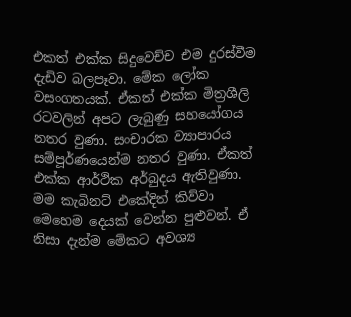එකත් එක්ක සිදුවෙච්ච එම දුරස්වීම දැඩිව බලපෑවා. මේක ලෝක වසංගතයක්. ඒකත් එක්ක මිත්‍රශීලි රටවලින් අපට ලැබුණු සහයෝගය නතර වුණා. සංචාරක ව්‍යාපාරය සම්පූර්ණයෙන්ම නතර වුණා. ඒකත් එක්ක ආර්ථික අර්බුදය ඇතිවුණා. මම කැබිනට් එකේදිත් කිව්වා මෙහෙම දෙයක් වෙන්න පුළුවන්. ඒ නිසා දැන්ම මේකට අවශ්‍ය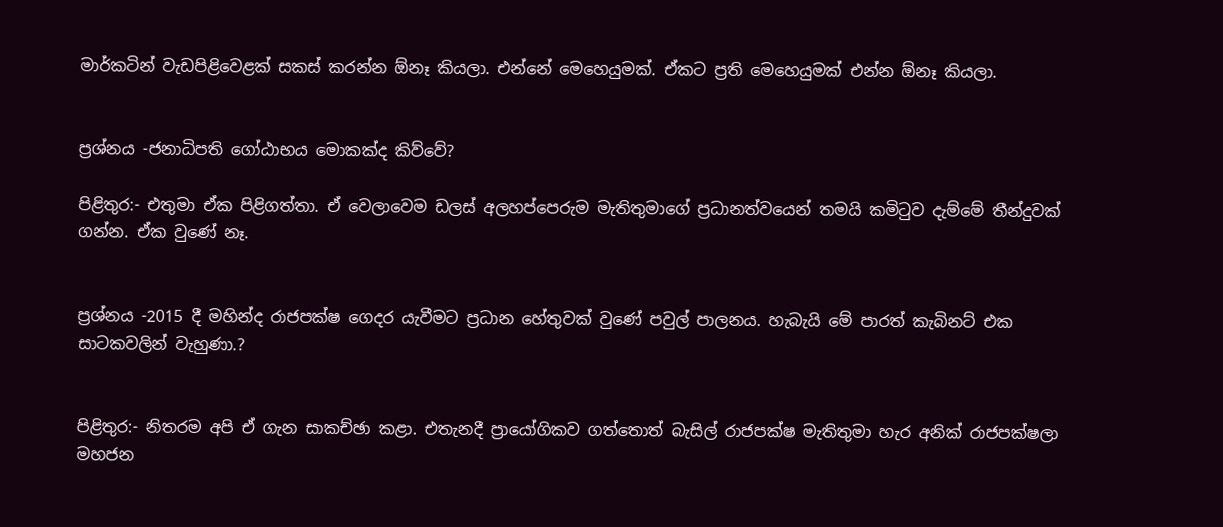මාර්කටින් වැඩපිළිවෙළක් සකස් කරන්න ඕනෑ කියලා. එන්නේ මෙහෙයුමක්. ඒකට ප්‍රති මෙහෙයුමක් එන්න ඕනෑ කියලා.


ප්‍රශ්නය -ජනාධිපති ගෝඨාභය මොකක්ද කිව්වේ?

පිළිතුර:- එතුමා ඒක පිළිගත්තා. ඒ වෙලාවෙම ඩලස් අලහප්පෙරුම මැතිතුමාගේ ප්‍රධානත්වයෙන් තමයි කමිටුව දැම්මේ තීන්දුවක් ගන්න. ඒක වුණේ නෑ.


ප්‍රශ්නය -2015 දී මහින්ද රාජපක්ෂ ගෙදර යැවීමට ප්‍රධාන හේතුවක් වුණේ පවුල් පාලනය. හැබැයි මේ පාරත් කැබිනට් එක සාටකවලින් වැහුණා.?


පිළිතුර:- නිතරම අපි ඒ ගැන සාකච්ඡා කළා. එතැනදී ප්‍රායෝගිකව ගත්තොත් බැසිල් රාජපක්ෂ මැතිතුමා හැර අනික් රාජපක්ෂලා මහජන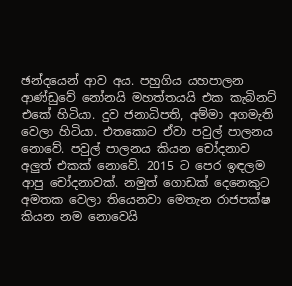ඡන්දයෙන් ආව අය. පහුගිය යහපාලන ආණ්ඩුවේ නෝනයි මහත්තයයි එක කැබිනට් එකේ හිටියා. දුව ජනාධිපති, අම්මා අගමැති වෙලා හිටියා. එතකොට ඒවා පවුල් පාලනය නොවේ. පවුල් පාලනය කියන චෝදනාව අලුත් එකක් නොවේ. 2015 ට පෙර ඉඳලම ආපු චෝදනාවක්. නමුත් ගොඩක් දෙනෙකුට අමතක වෙලා තියෙනවා මෙතැන රාජපක්ෂ කියන නම නොවෙයි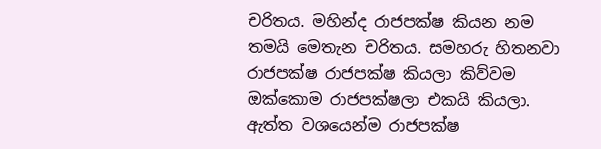චරිතය. මහින්ද රාජපක්ෂ කියන නම තමයි මෙතැන චරිතය. සමහරු හිතනවා රාජපක්ෂ රාජපක්ෂ කියලා කිව්වම ඔක්කොම රාජපක්ෂලා එකයි කියලා. ඇත්ත වශයෙන්ම රාජපක්ෂ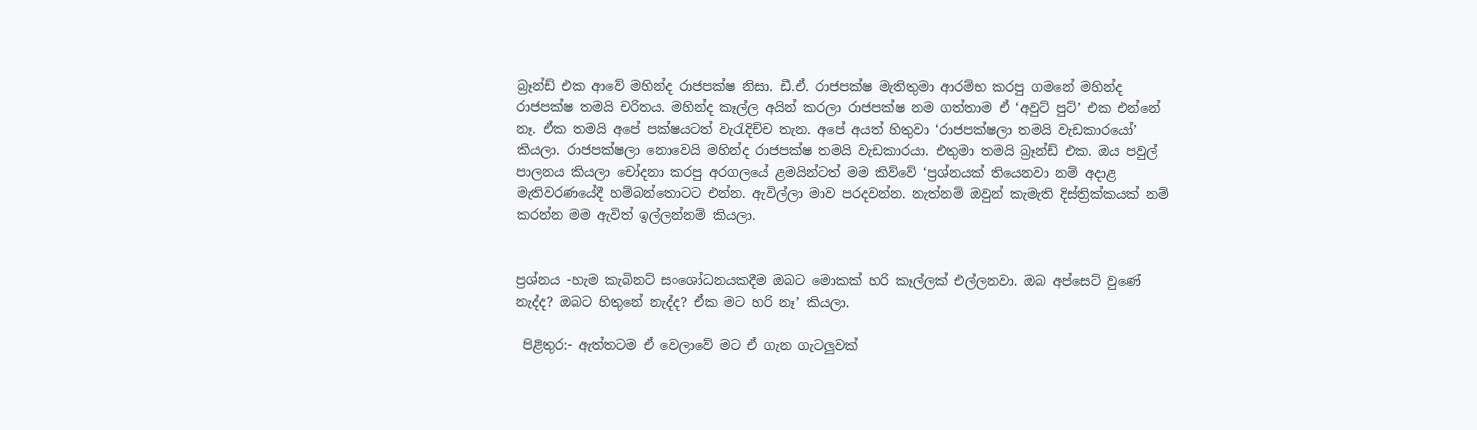බ්‍රෑන්ඩ් එක ආවේ මහින්ද රාජපක්ෂ නිසා. ඩී.ඒ. රාජපක්ෂ මැතිතුමා ආරම්භ කරපු ගමනේ මහින්ද රාජපක්ෂ තමයි චරිතය. මහින්ද කෑල්ල අයින් කරලා රාජපක්ෂ නම ගත්තාම ඒ ‘අවුට් පුට්’ එක එන්නේ නෑ. ඒක තමයි අපේ පක්ෂයටත් වැරැදිච්ච තැන. අපේ අයත් හිතුවා ‘රාජපක්ෂලා තමයි වැඩකාරයෝ’ කියලා. රාජපක්ෂලා නොවෙයි මහින්ද රාජපක්ෂ තමයි වැඩකාරයා. එතුමා තමයි බ්‍රෑන්ඩ් එක. ඔය පවුල් පාලනය කියලා චෝදනා කරපු අරගලයේ ළමයින්ටත් මම කිව්වේ ‘ප්‍රශ්නයක් තියෙනවා නම් අදාළ මැතිවරණයේදී හම්බන්තොටට එන්න. ඇවිල්ලා මාව පරදවන්න. නැත්නම් ඔවුන් කැමැති දිස්ත්‍රික්කයක් නම් කරන්න මම ඇවිත් ඉල්ලන්නම් කියලා.


ප්‍රශ්නය -හැම කැබිනට් සංශෝධනයකදීම ඔබට මොකක් හරි කෑල්ලක් එල්ලනවා. ඔබ අප්සෙට් වුණේ නැද්ද? ඔබට හිතුනේ නැද්ද? ඒක මට හරි නෑ’ කියලා.

 පිළිතුර:- ඇත්තටම ඒ වෙලාවේ මට ඒ ගැන ගැටලුවක්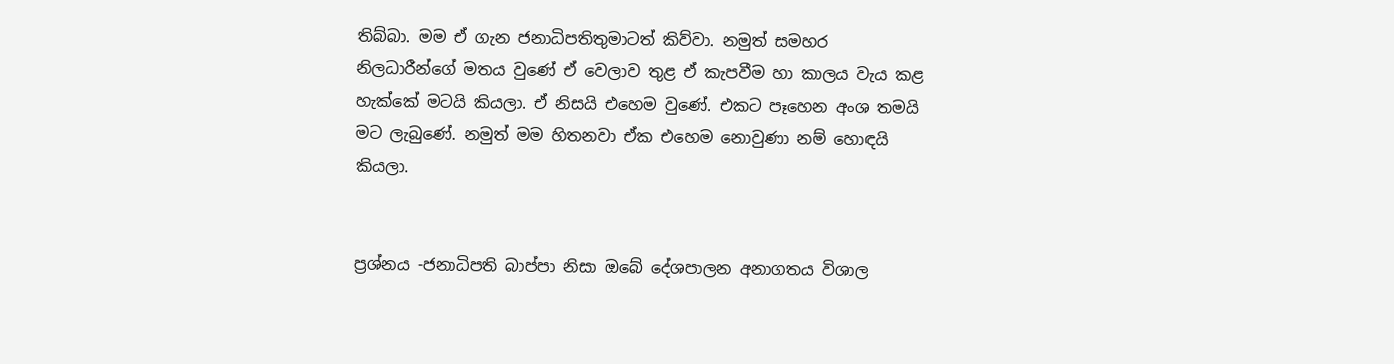තිබ්බා. මම ඒ ගැන ජනාධිපතිතුමාටත් කිව්වා. නමුත් සමහර නිලධාරීන්ගේ මතය වුණේ ඒ වෙලාව තුළ ඒ කැපවීම හා කාලය වැය කළ හැක්කේ මටයි කියලා. ඒ නිසයි එහෙම වුණේ. එකට පෑහෙන අංශ තමයි මට ලැබුණේ. නමුත් මම හිතනවා ඒක එහෙම නොවුණා නම් හොඳයි කියලා.


ප්‍රශ්නය -ජනාධිපති බාප්පා නිසා ඔබේ දේශපාලන අනාගතය විශාල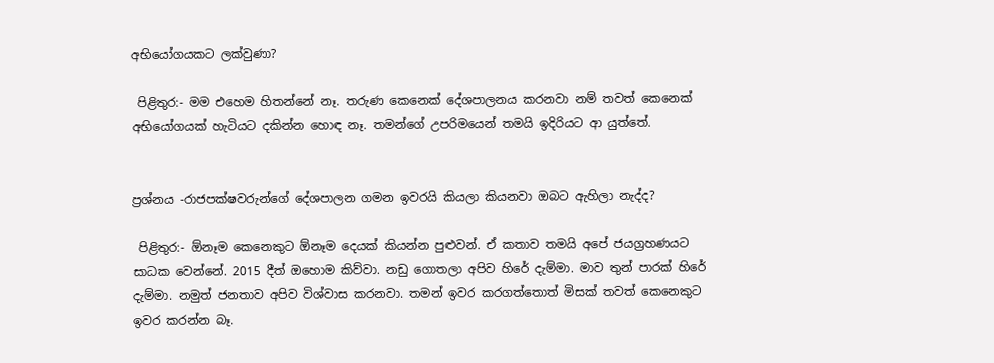අභියෝගයකට ලක්වුණා?

 පිළිතුර:- මම එහෙම හිතන්නේ නෑ. තරුණ කෙනෙක් දේශපාලනය කරනවා නම් තවත් කෙනෙක් අභියෝගයක් හැටියට දකින්න හොඳ නෑ. තමන්ගේ උපරිමයෙන් තමයි ඉදිරියට ආ යුත්තේ.


ප්‍රශ්නය -රාජපක්ෂවරුන්ගේ දේශපාලන ගමන ඉවරයි කියලා කියනවා ඔබට ඇහිලා නැද්ද?

 පිළිතුර:- ඕනෑම කෙනෙකුට ඕනෑම දෙයක් කියන්න පුළුවන්. ඒ කතාව තමයි අපේ ජයග්‍රහණයට සාධක වෙන්නේ. 2015 දීත් ඔහොම කිව්වා. නඩු ගොතලා අපිව හිරේ දැම්මා. මාව තුන් පාරක් හිරේ දැම්මා. නමුත් ජනතාව අපිව විශ්වාස කරනවා. තමන් ඉවර කරගත්තොත් මිසක් තවත් කෙනෙකුට ඉවර කරන්න බෑ.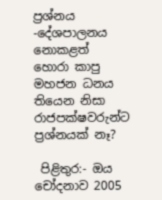ප්‍රශ්නය -දේශපාලනය නොකළත් හොරා කාපු මහජන ධනය තියෙන නිසා රාජපක්ෂවරුන්ට ප්‍රශ්නයක් නෑ?

 පිළිතුර:- ඔය චෝදනාව 2005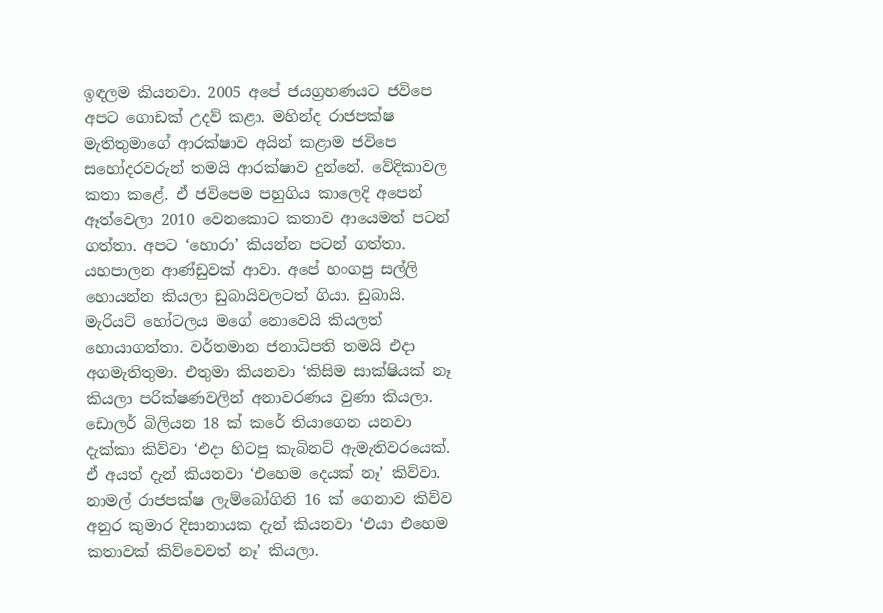ඉඳලම කියනවා. 2005 අපේ ජයග්‍රහණයට ජවිපෙ අපට ගොඩක් උදව් කළා. මහින්ද රාජපක්ෂ මැතිතුමාගේ ආරක්ෂාව අයින් කළාම ජවිපෙ සහෝදරවරුන් තමයි ආරක්ෂාව දුන්නේ. වේදිකාවල කතා කළේ. ඒ ජවිපෙම පහුගිය කාලෙදි අපෙන් ඈත්වෙලා 2010 වෙනකොට කතාව ආයෙමත් පටන් ගත්තා. අපට ‘හොරා’ කියන්න පටන් ගත්තා. යහපාලන ආණ්ඩුවක් ආවා. අපේ හංගපු සල්ලි හොයන්න කියලා ඩුබායිවලටත් ගියා. ඩුබායි. මැරියට් හෝටලය මගේ නොවෙයි කියලත් හොයාගත්තා. වර්තමාන ජනාධිපති තමයි එදා අගමැතිතුමා. එතුමා කියනවා ‘කිසිම සාක්ෂියක් නෑ කියලා පරික්ෂණවලින් අනාවරණය වුණා කියලා. ඩොලර් බිලියන 18 ක් කරේ තියාගෙන යනවා දැක්කා කිව්වා ‘එදා හිටපු කැබිනට් ඇමැතිවරයෙක්. ඒ අයත් දැන් කියනවා ‘එහෙම දෙයක් නෑ’ කිව්වා. නාමල් රාජපක්ෂ ලැම්බෝගිනි 16 ක් ගෙනාව කිව්ව අනුර කුමාර දිසානායක දැන් කියනවා ‘එයා එහෙම කතාවක් කිව්වෙවත් නෑ’ කියලා.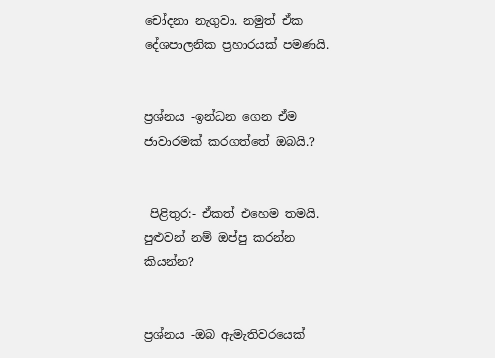චෝදනා නැගුවා. නමුත් ඒක දේශපාලනික ප්‍රහාරයක් පමණයි.


ප්‍රශ්නය -ඉන්ධන ගෙන ඒම ජාවාරමක් කරගත්තේ ඔබයි.?


 පිළිතුර:- ඒකත් එහෙම තමයි. පුළුවන් නම් ඔප්පු කරන්න කියන්න?


ප්‍රශ්නය -ඔබ ඇමැතිවරයෙක්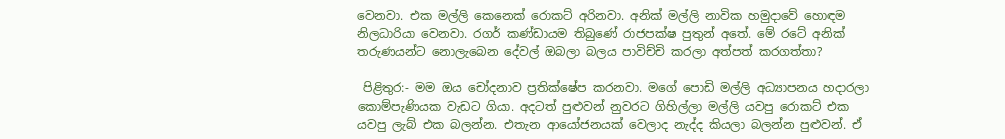වෙනවා. එක මල්ලි කෙනෙක් රොකට් අරිනවා. අනික් මල්ලි නාවික හමුදාවේ හොඳම නිලධාරියා වෙනවා. රගර් කණ්ඩායම තිබුණේ රාජපක්ෂ පුතුන් අතේ. මේ රටේ අනික් තරුණයන්ට නොලැබෙන දේවල් ඔබලා බලය පාවිච්චි කරලා අත්පත් කරගත්තා?

 පිළිතුර:- මම ඔය චෝදනාව ප්‍රතික්ෂේප කරනවා. මගේ පොඩි මල්ලි අධ්‍යාපනය හදාරලා කොම්පැණියක වැඩට ගියා. අදටත් පුළුවන් නුවරට ගිහිල්ලා මල්ලි යවපු රොකට් එක යවපු ලැබ් එක බලන්න. එතැන ආයෝජනයක් වෙලාද නැද්ද කියලා බලන්න පුළුවන්. ඒ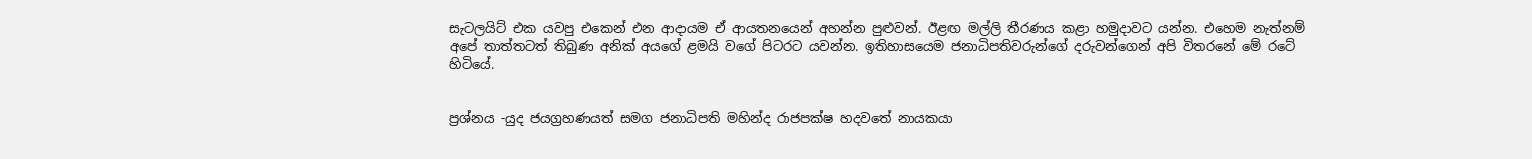සැටලයිට් එක යවපු එකෙන් එන ආදායම ඒ ආයතනයෙන් අහන්න පුළුවන්. ඊළඟ මල්ලි තීරණය කළා හමුදාවට යන්න. එහෙම නැත්නම් අපේ තාත්තටත් තිබුණ අනික් අයගේ ළමයි වගේ පිටරට යවන්න. ඉතිහාසයෙම ජනාධිපතිවරුන්ගේ දරුවන්ගෙන් අපි විතරනේ මේ රටේ හිටියේ.


ප්‍රශ්නය -යුද ජයග්‍රහණයත් සමග ජනාධිපති මහින්ද රාජපක්ෂ හදවතේ නායකයා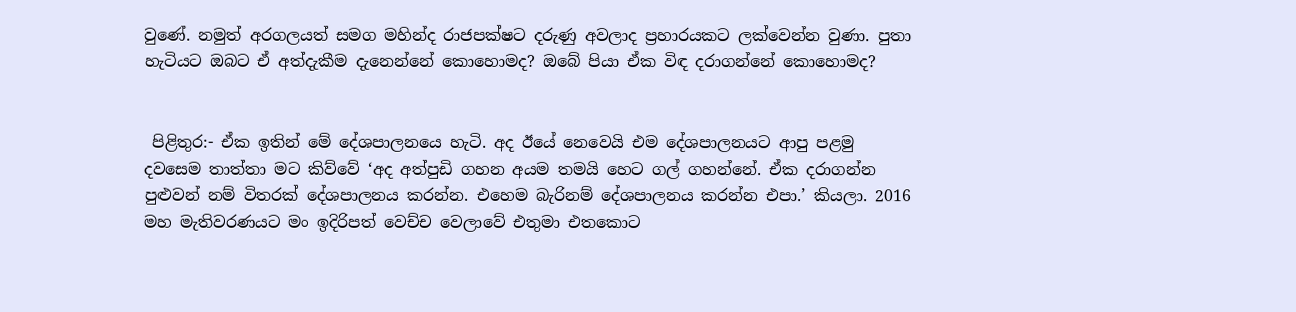වුණේ. නමුත් අරගලයත් සමග මහින්ද රාජපක්ෂට දරුණු අවලාද ප්‍රහාරයකට ලක්වෙන්න වුණා. පුතා හැටියට ඔබට ඒ අත්දැකීම දැනෙන්නේ කොහොමද? ඔබේ පියා ඒක විඳ දරාගන්නේ කොහොමද?


 පිළිතුර:- ඒක ඉතින් මේ දේශපාලනයෙ හැටි. අද ඊයේ නෙවෙයි එම දේශපාලනයට ආපු පළමු දවසෙම තාත්තා මට කිව්වේ ‘අද අත්පුඩි ගහන අයම තමයි හෙට ගල් ගහන්නේ. ඒක දරාගන්න පුළුවන් නම් විතරක් දේශපාලනය කරන්න. එහෙම බැරිනම් දේශපාලනය කරන්න එපා.’ කියලා. 2016 මහ මැතිවරණයට මං ඉදිරිපත් වෙච්ච වෙලාවේ එතුමා එතකොට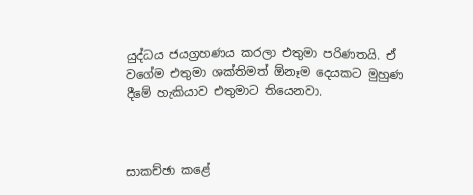යුද්ධය ජයග්‍රහණය කරලා එතුමා පරිණතයි. ඒ වගේම එතුමා ශක්තිමත් ඕනෑම දෙයකට මුහුණ දීමේ හැකියාව එතුමාට තියෙනවා.



සාකච්ඡා කළේ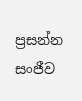ප්‍රසන්න සංජීව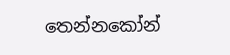තෙන්නකෝන්